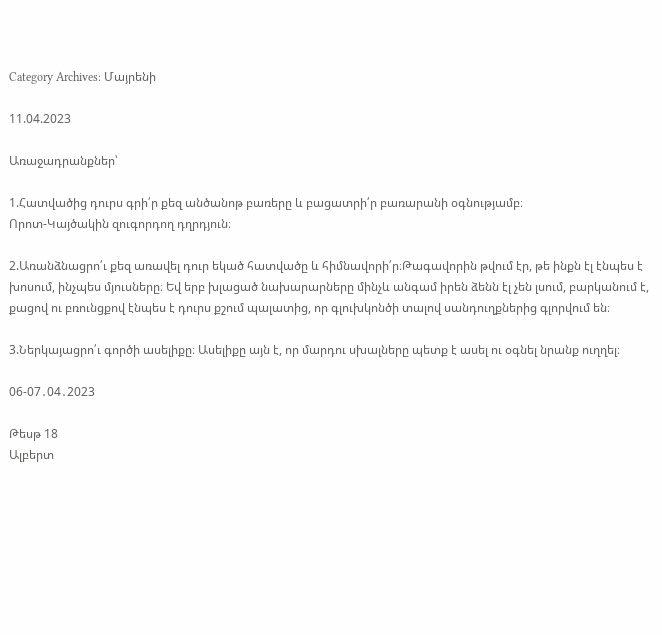Category Archives: Մայրենի

11.04.2023

Առաջադրանքներ՝

1.Հատվածից դուրս գրի՛ր քեզ անծանոթ բառերը և բացատրի՛ր բառարանի օգնությամբ։
Որոտ-Կայծակին զուգորդող դղրդյուն։

2.Առանձնացրո՛ւ քեզ առավել դուր եկած հատվածը և հիմնավորի՛ր։Թագավորին թվում էր, թե ինքն էլ էնպես է խոսում, ինչպես մյուսները։ Եվ երբ խլացած նախարարները մինչև անգամ իրեն ձենն էլ չեն լսում, բարկանում է, քացով ու բռունցքով էնպես է դուրս քշում պալատից, որ գլուխկոնծի տալով սանդուղքներից գլորվում են։

3.Ներկայացրո՛ւ գործի ասելիքը։ Ասելիքը այն է, որ մարդու սխալները պետք է ասել ու օգնել նրանք ուղղել։

06-07․04․2023

Թեսթ 18
Ալբերտ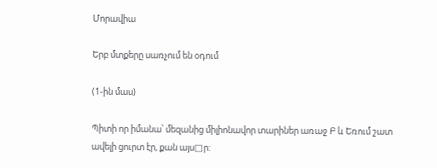Մորավիա

Երբ մտքերը սառչում են օդում

(1-ին մաս)

Պիտի որ իմանա՝ մեզանից միլիոնավոր տարիներ առաջ Բ և Եռում շատ ավելի ցուրտ էր, քան այս□ր: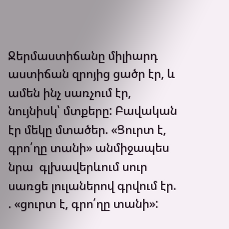Ջերմաստիճանը միլիարդ աստիճան զրոյից ցածր էր, և ամեն ինչ սառչում էր, նույնիսկ՝ մտքերը: Բավական էր մեկը մտածեր. «Ցուրտ է, գրո՛ղը տանի» անմիջապես նրա  գլխավերևում սուր սառցե լուլաներով գրվում էր. . «ցուրտ է, գրո՛ղը տանի»: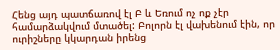Հենց այդ պատճառով էլ Բ և Եռում ոչ ոք չէր համարձակվում մտածել: Բոլորն էլ վախենում էին, որ ուրիշները կկարդան իրենց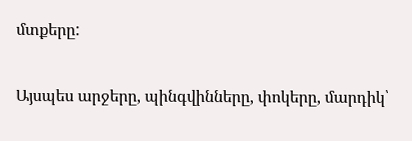մտքերը:

Այսպես արջերը, պինգվինները, փոկերը, մարդիկ՝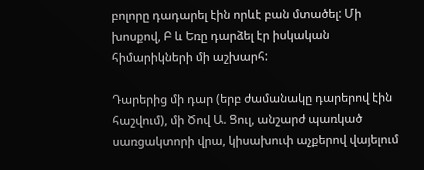բոլորը դադարել էին որևէ բան մտածել: Մի խոսքով, Բ և Եռը դարձել էր իսկական հիմարիկների մի աշխարհ:

Դարերից մի դար (երբ ժամանակը դարերով էին հաշվում), մի Ծով Ա. Ցուլ, անշարժ պառկած սառցակտորի վրա, կիսախուփ աչքերով վայելում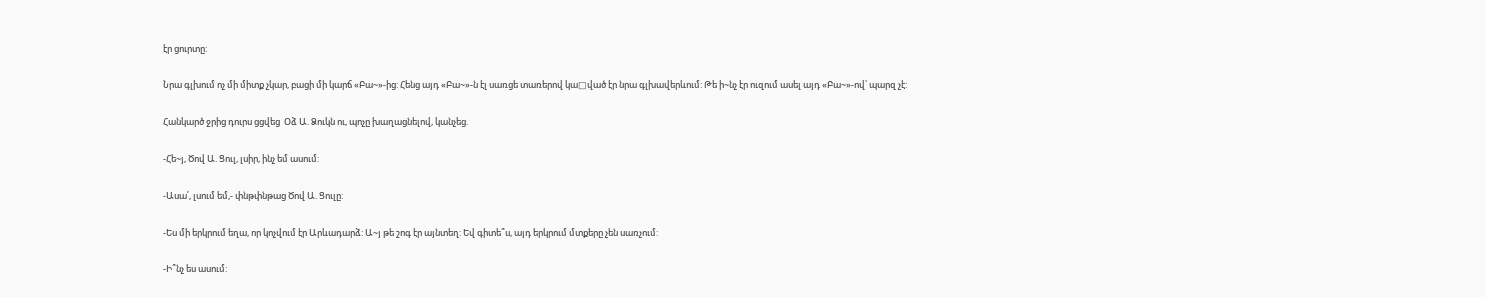էր ցուրտը:

Նրա գլխում ոչ մի միտք չկար, բացի մի կարճ «Բա~»-ից: Հենց այդ «Բա~»-ն էլ սառցե տառերով կա□ված էր նրա գլխավերևում: Թե ի~նչ էր ուզում ասել այդ «Բա~»-ով՝ պարզ չէ:

Հանկարծ ջրից դուրս ցցվեց  Օձ Ա. Ձուկն ու, պոչը խաղացնելով, կանչեց.

-Հե~յ, Ծով Ա. Ցուլ, լսիր, ինչ եմ ասում:

-Ասա՛, լսում եմ,- փնթփնթաց Ծով Ա. Ցուլը:

-Ես մի երկրում եղա, որ կոչվում էր Արևադարձ: Ա~յ թե շոգ էր այնտեղ: Եվ գիտե՞ս, այդ երկրում մտքերը չեն սառչում:

-Ի՞նչ ես ասում: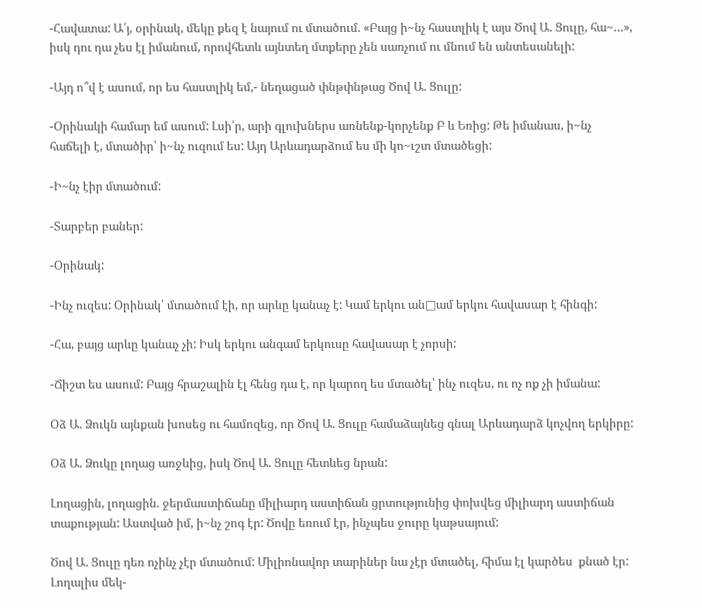-Հավատա: Ա՛յ, օրինակ, մեկը քեզ է նայում ու մտածում. «Բայց ի~նչ հաստլիկ է այս Ծով Ա. Ցուլը, հա~…», իսկ դու դա չես էլ իմանում, որովհետև այնտեղ մտքերը չեն սառչում ու մնում են անտեսանելի:

-Այդ ո՞վ է ասում, որ ես հաստլիկ եմ,- նեղացած փնթփնթաց Ծով Ա. Ցուլը:

-Օրինակի համար եմ ասում: Լսի՛ր, արի գլուխներս առնենք-կորչենք Բ և Եռից: Թե իմանաս, ի~նչ հաճելի է, մտածիր՝ ի~նչ ուզում ես: Այդ Արևադարձում ես մի կո~ւշտ մտածեցի:

-Ի~նչ էիր մտածում:

-Տարբեր բաներ:

-Օրինակ:

-Ինչ ուզես: Օրինակ՝ մտածում էի, որ արևը կանաչ է: Կամ երկու ան□ամ երկու հավասար է հինգի:

-Հա, բայց արևը կանաչ չի: Իսկ երկու անգամ երկուսը հավասար է չորսի:

-Ճիշտ ես ասում: Բայց հրաշալին էլ հենց դա է, որ կարող ես մտածել՝ ինչ ուզես, ու ոչ ոք չի իմանա:

Օձ Ա. Ձուկն այնքան խոսեց ու համոզեց, որ Ծով Ա. Ցուլը համաձայնեց գնալ Արևադարձ կոչվող երկիրը:

Օձ Ա. Ձուկը լողաց առջևից, իսկ Ծով Ա. Ցուլը հետևեց նրան:

Լողացին, լողացին. ջերմաստիճանը միլիարդ աստիճան ցրտությունից փոխվեց միլիարդ աստիճան տաքության: Աստված իմ, ի~նչ շոգ էր: Ծովը եռում էր, ինչպես ջուրը կաթսայում:

Ծով Ա. Ցուլը դեռ ոչինչ չէր մտածում: Միլիոնավոր տարիներ նա չէր մտածել, հիմա էլ կարծես  քնած էր: Լողալիս մեկ-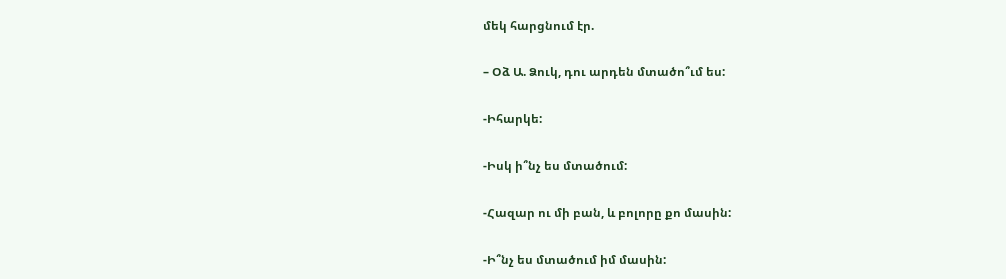մեկ հարցնում էր.

– Օձ Ա. Ձուկ, դու արդեն մտածո՞ւմ ես:

-Իհարկե:

-Իսկ ի՞նչ ես մտածում:

-Հազար ու մի բան, և բոլորը քո մասին:

-Ի՞նչ ես մտածում իմ մասին: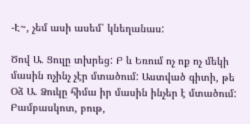-Է~, չեմ ասի ասեմ՝ կնեղանաս:

Ծով Ա. Ցուլը տխրեց: Բ և Եռում ոչ ոք ոչ մեկի մասին ոչինչ չէր մտածում: Աստված գիտի, թե Օձ Ա. Ձուկը հիմա իր մասին ինչեր է մտածում: Բամբասկոտ, բութ,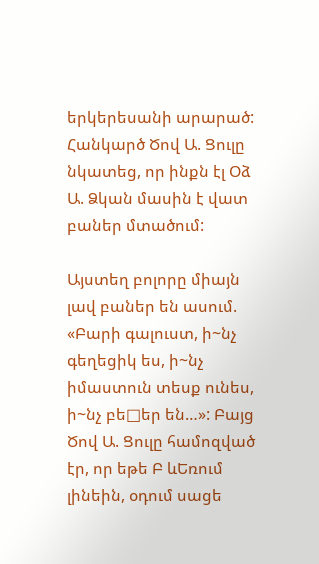երկերեսանի արարած: Հանկարծ Ծով Ա. Ցուլը նկատեց, որ ինքն էլ Օձ Ա. Ձկան մասին է վատ բաներ մտածում:

Այստեղ բոլորը միայն լավ բաներ են ասում. «Բարի գալուստ, ի~նչ գեղեցիկ ես, ի~նչ իմաստուն տեսք ունես, ի~նչ բե□եր են…»: Բայց Ծով Ա. Ցուլը համոզված էր, որ եթե Բ ևԵռում լինեին, օդում սացե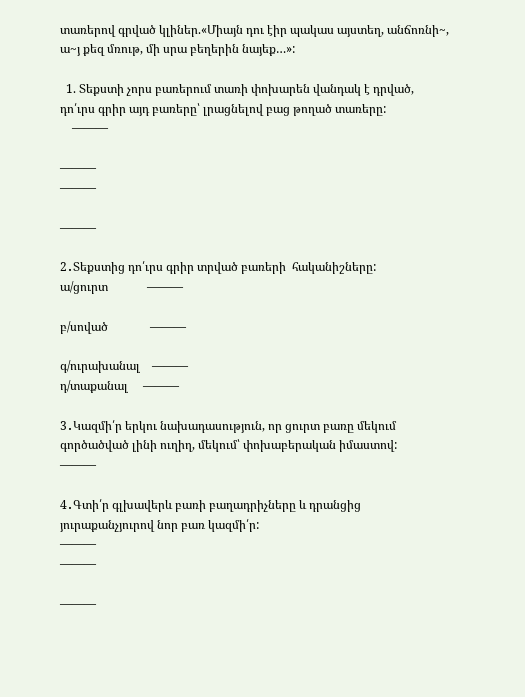տառերով գրված կլիներ.«Միայն դու էիր պակաս այստեղ, անճոռնի~, ա~յ քեզ մռութ, մի սրա բեղերին նայեք…»:

  1. Տեքստի չորս բառերում տառի փոխարեն վանդակ է դրված, դո՛ւրս գրիր այդ բառերը՝ լրացնելով բաց թողած տառերը:
    ———

———
———

———

2․Տեքստից դո՛ւրս գրիր տրված բառերի  հականիշները:
ա/ցուրտ             ———

բ/սոված              ———

գ/ուրախանալ    ———
դ/տաքանալ     ———

3․Կազմի՛ր երկու նախադասություն, որ ցուրտ բառը մեկում գործածված լինի ուղիղ, մեկում՝ փոխաբերական իմաստով:
———

4․Գտի՛ր գլխավերև բառի բաղադրիչները և դրանցից յուրաքանչյուրով նոր բառ կազմի՛ր:
———
———

———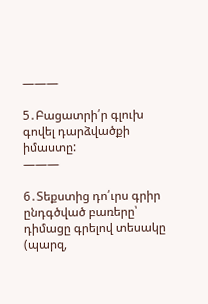———

5․Բացատրի՛ր գլուխ գովել դարձվածքի իմաստը:
———

6․Տեքստից դո՛ւրս գրիր ընդգծված բառերը՝ դիմացը գրելով տեսակը (պարզ,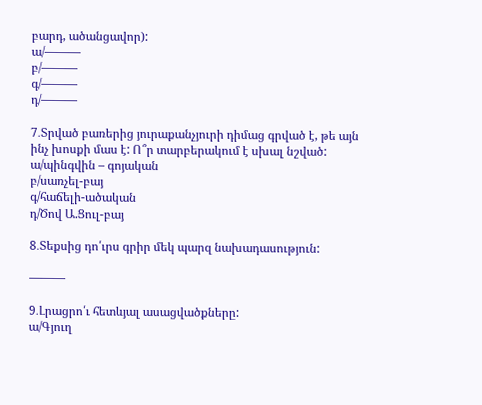բարդ, ածանցավոր):
ա/———
բ/———
գ/———
դ/———

7․Տրված բառերից յուրաքանչյուրի դիմաց գրված է, թե այն ինչ խոսքի մաս է: Ո՞ր տարբերակում է սխալ նշված:
ա/պինգվին – գոյական
բ/սառչել-բայ
գ/հաճելի-ածական
դ/Ծով Ա.Ցուլ-բայ

8․Տեքսից դո՛ւրս գրիր մեկ պարզ նախադասություն:

———

9․Լրացրո՛ւ հետևյալ ասացվածքները:
ա/Գյուղ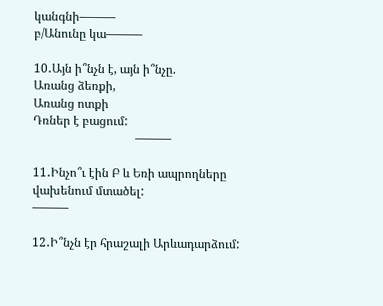կանգնի———
բ/Անունը կա———

10․Այն ի՞նչն է, այն ի՞նչը.
Առանց ձեռքի,
Առանց ոտքի
Դռներ է բացում:
                                  ———

11․Ինչո՞ւ էին Բ և Եռի ապրողները վախենում մտածել:
———

12․Ի՞նչն էր հրաշալի Արևադարձում: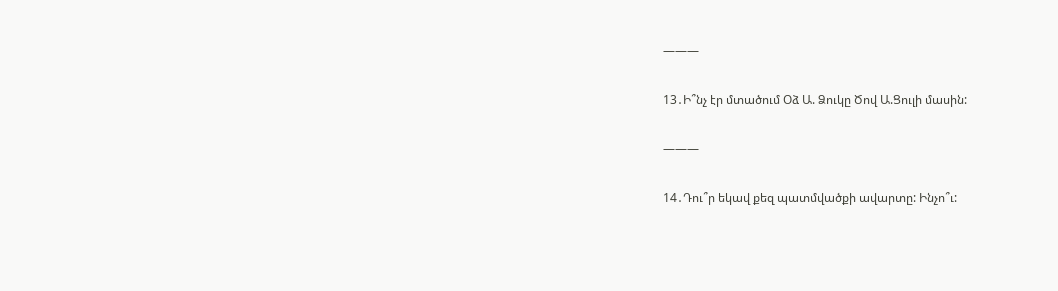———

13․Ի՞նչ էր մտածում Օձ Ա. Ձուկը Ծով Ա.Ցուլի մասին:

———

14․Դու՞ր եկավ քեզ պատմվածքի ավարտը: Ինչո՞ւ: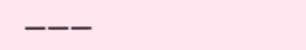———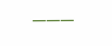———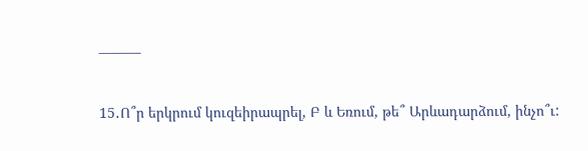———

15․Ո՞ր երկրում կուզեիրապրել, Բ և Եռում, թե՞ Արևադարձում, ինչո՞ւ: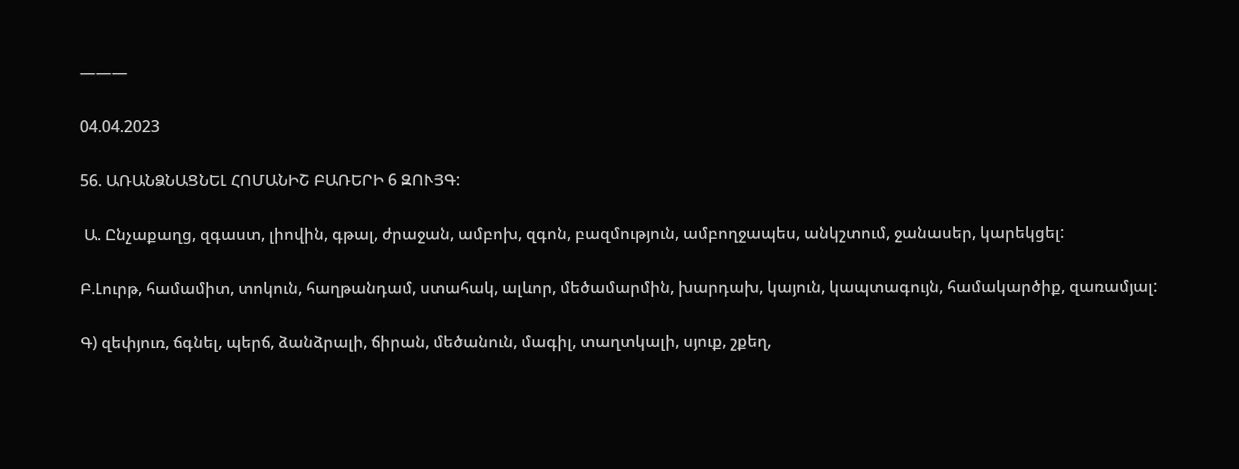———

04.04.2023

56. ԱՌԱՆՁՆԱՑՆԵԼ ՀՈՄԱՆԻՇ ԲԱՌԵՐԻ 6 ԶՈՒՅԳ:

 Ա. Ընչաքաղց, զգաստ, լիովին, գթալ, ժրաջան, ամբոխ, զգոն, բազմություն, ամբողջապես, անկշտում, ջանասեր, կարեկցել:

Բ.Լուրթ, համամիտ, տոկուն, հաղթանդամ, ստահակ, ալևոր, մեծամարմին, խարդախ, կայուն, կապտագույն, համակարծիք, զառամյալ:

Գ) զեփյուռ, ճգնել, պերճ, ձանձրալի, ճիրան, մեծանուն, մագիլ, տաղտկալի, սյուք, շքեղ,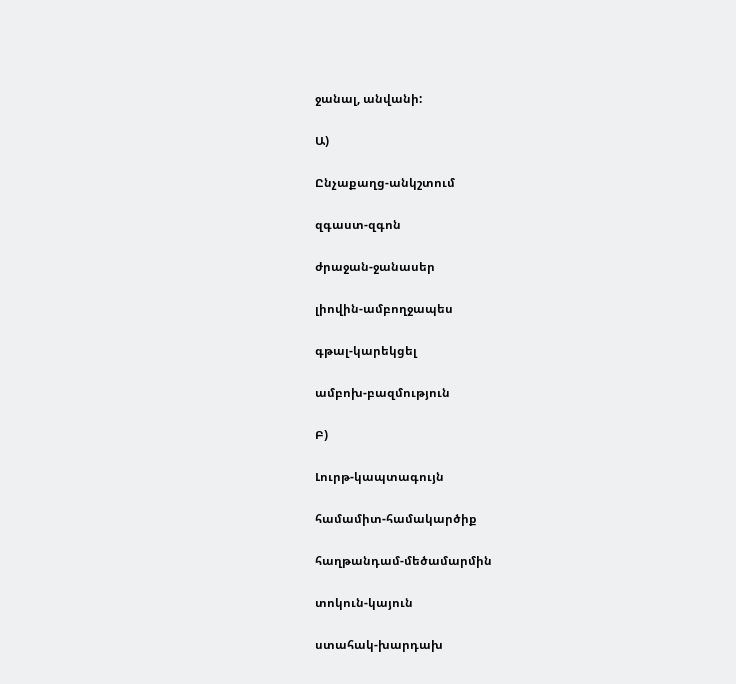ջանալ, անվանի:

Ա)

Ընչաքաղց-անկշտում

զգաստ-զգոն

ժրաջան-ջանասեր

լիովին-ամբողջապես

գթալ-կարեկցել

ամբոխ-բազմություն

Բ)

Լուրթ-կապտագույն

համամիտ-համակարծիք

հաղթանդամ-մեծամարմին

տոկուն-կայուն

ստահակ-խարդախ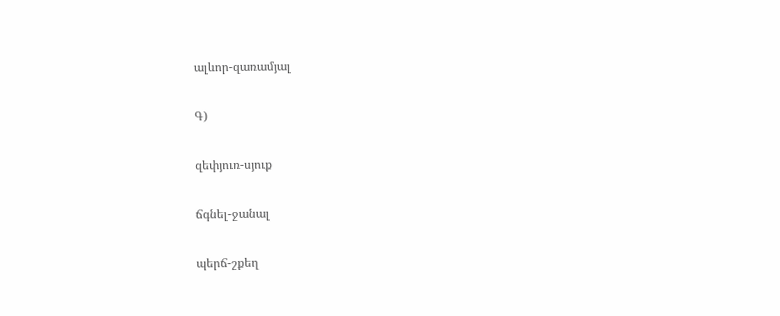ալևոր-զառամյալ

Գ)

զեփյուռ-սյուք

ճգնել-ջանալ

պերճ-շքեղ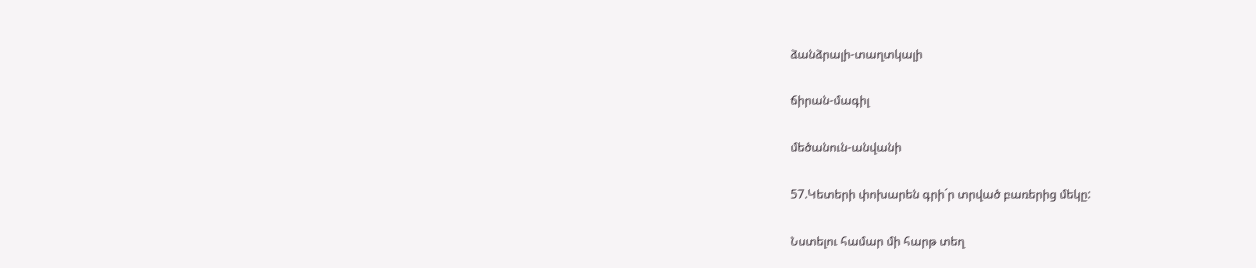ձանձրալի-տաղտկալի

ճիրան-մագիլ

մեծանուն-անվանի

57.Կետերի փոխարեն գրի´ր տրված բառերից մեկը:

Նստելու համար մի հարթ տեղ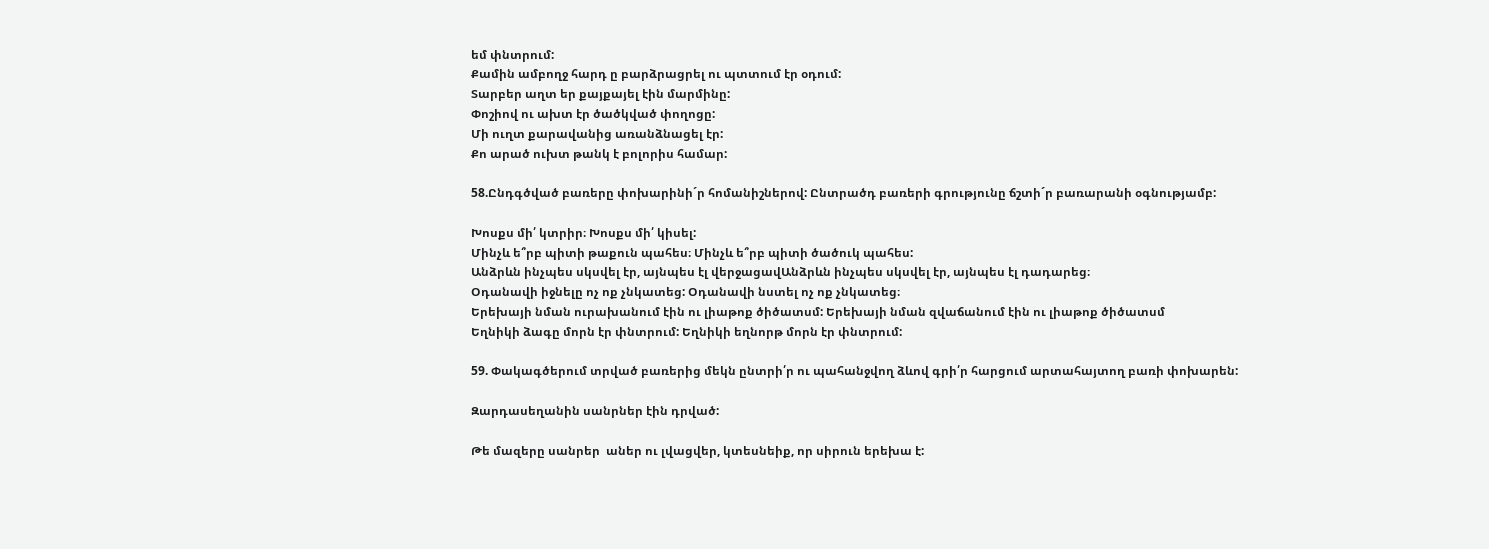եմ փնտրում:
Քամին ամբողջ հարդ ը բարձրացրել ու պտտում էր օդում:
Տարբեր աղտ եր քայքայել էին մարմինը:
Փոշիով ու ախտ էր ծածկված փողոցը:
Մի ուղտ քարավանից առանձնացել էր:
Քո արած ուխտ թանկ է բոլորիս համար:

58.Ընդգծված բառերը փոխարինի´ր հոմանիշներով: Ընտրածդ բառերի գրությունը ճշտի´ր բառարանի օգնությամբ:

Խոսքս մի՛ կտրիր։ Խոսքս մի՛ կիսել:
Մինչև ե՞րբ պիտի թաքուն պահես։ Մինչև ե՞րբ պիտի ծածուկ պահես:
Անձրևն ինչպես սկսվել էր, այնպես էլ վերջացավԱնձրևն ինչպես սկսվել էր, այնպես էլ դադարեց։
Օդանավի իջնելը ոչ ոք չնկատեց: Օդանավի նստել ոչ ոք չնկատեց։
Երեխայի նման ուրախանում էին ու լիաթոք ծիծատսմ: Երեխայի նման զվաճանում էին ու լիաթոք ծիծատսմ
Եղնիկի ձագը մորն էր փնտրում: Եղնիկի եղնորթ մորն էր փնտրում:

59. Փակագծերում տրված բառերից մեկն ընտրի՛ր ու պահանջվող ձևով գրի՛ր հարցում արտահայտող բառի փոխարեն:

Զարդասեղանին սանրներ էին դրված:

Թե մազերը սանրեր  աներ ու լվացվեր, կտեսնեիք, որ սիրուն երեխա է: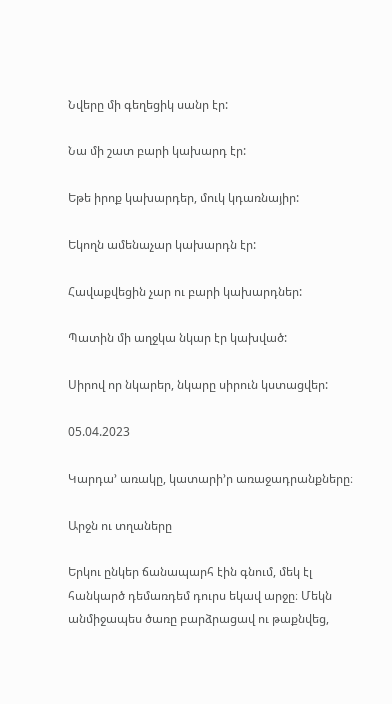Նվերը մի գեղեցիկ սանր էր:

Նա մի շատ բարի կախարդ էր:

Եթե իրոք կախարդեր, մուկ կդառնայիր:

Եկողն ամենաչար կախարդն էր:

Հավաքվեցին չար ու բարի կախարդներ:

Պատին մի աղջկա նկար էր կախված:

Սիրով որ նկարեր, նկարը սիրուն կստացվեր:

05.04.2023

Կարդա’ առակը, կատարի’ր առաջադրանքները։

Արջն ու տղաները

Երկու ընկեր ճանապարհ էին գնում, մեկ էլ հանկարծ դեմառդեմ դուրս եկավ արջը։ Մեկն անմիջապես ծառը բարձրացավ ու թաքնվեց,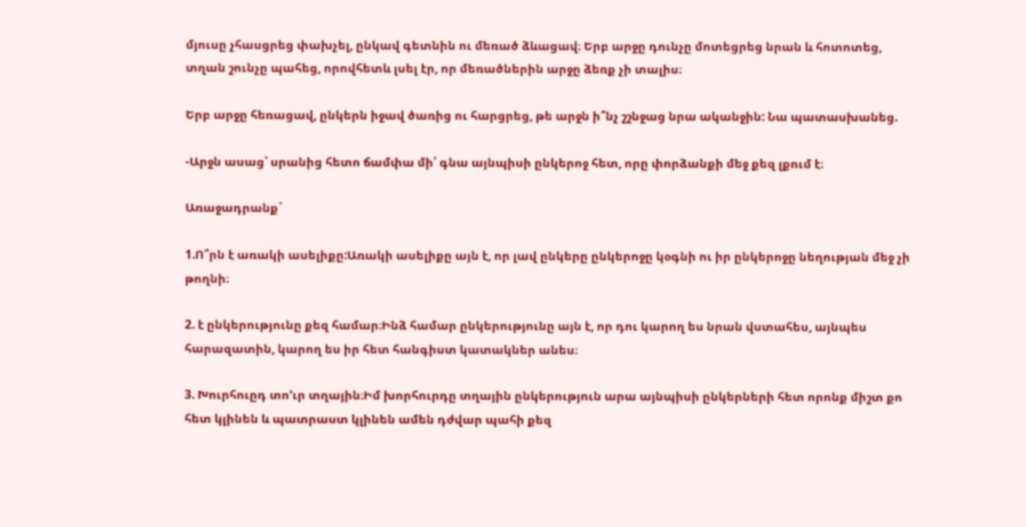մյուսը չհասցրեց փախչել, ընկավ գետնին ու մեռած ձևացավ։ Երբ արջը դունչը մոտեցրեց նրան և հոտոտեց, տղան շունչը պահեց, որովհետև լսել էր, որ մեռածներին արջը ձեռք չի տալիս։

Երբ արջը հեռացավ, ընկերն իջավ ծառից ու հարցրեց, թե արջն ի՞նչ շշնջաց նրա ականջին: Նա պատասխանեց.

-Արջն ասաց՝ սրանից հետո ճամփա մի՛ գնա այնպիսի ընկերոջ հետ, որը փորձանքի մեջ քեզ լքում է։

Առաջադրանք`

1.Ո՞րն է առակի ասելիքը:Առակի ասելիքը այն է, որ լավ ընկերը ընկերոջը կօգնի ու իր ընկերոջը նեղության մեջ չի թողնի։

2. է ընկերությունը քեզ համար։Ինձ համար ընկերությունը այն է, որ դու կարող ես նրան վստահես, այնպես հարազատին, կարող ես իր հետ հանգիստ կատակներ անես։

3. Խուրհուըդ տո’ւր տղային։Իմ խորհուրդը տղային ընկերություն արա այնպիսի ընկերների հետ որոնք միշտ քո հետ կլինեն և պատրաստ կլինեն ամեն դժվար պահի քեզ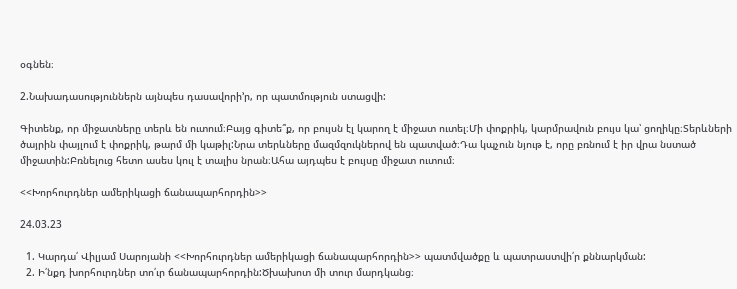օգնեն։

2.Նախադասություններն այնպես դասավորի’ր, որ պատմություն ստացվի:

Գիտենք, որ միջատները տերև են ուտում։Բայց գիտե՞ք, որ բույսն էլ կարող է միջատ ուտել։Մի փոքրիկ, կարմրավուն բույս կա՝ ցողիկը։Տերևների ծայրին փայլում է փոքրիկ, թարմ մի կաթիլ:Նրա տերևները մազմզուկներով են պատված։Դա կպչուն նյութ է, որը բռնում է իր վրա նստած միջատին:Բռնելուց հետո ասես կուլ է տալիս նրան։Ահա այդպես է բույսը միջատ ուտում։

<<Խորհուրդներ ամերիկացի ճանապարհորդին>>

24.03.23

  1. Կարդա՛ Վիլյամ Սարոյանի <<Խորհուրդներ ամերիկացի ճանապարհորդին>> պատմվածքը և պատրաստվի՛ր քննարկման:
  2. Ի՛նքդ խորհուրդներ տո՛ւր ճանապարհորդին:Ծխախոտ մի տուր մարդկանց։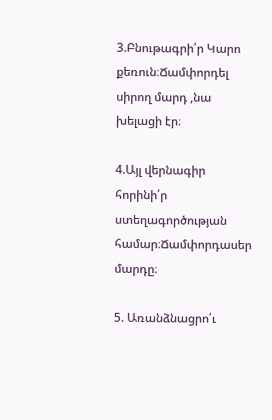3.Բնութագրի՛ր Կարո քեռուն։Ճամփորդել սիրող մարդ ,նա խելացի էր։

4.Այլ վերնագիր հորինի՛ր ստեղագործության համար։Ճամփորդասեր մարդը։

5. Առանձնացրո՛ւ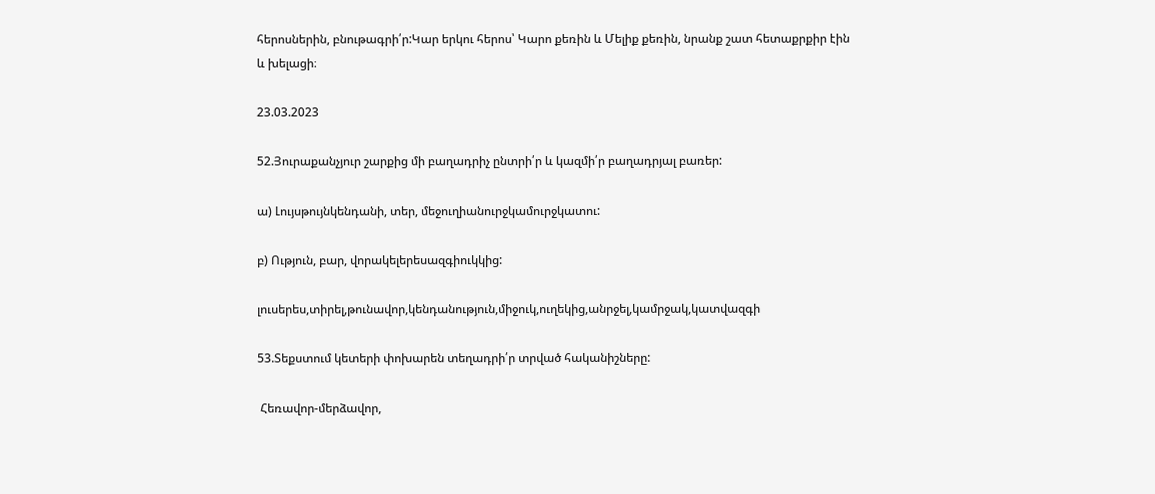հերոսներին, բնութագրի՛ր:Կար երկու հերոս՝ Կարո քեռին և Մելիք քեռին, նրանք շատ հետաքրքիր էին և խելացի։

23.03.2023

52.Յուրաքանչյուր շարքից մի բաղադրիչ ընտրի՛ր և կազմի՛ր բաղադրյալ բառեր:

ա) Լույսթույնկենդանի, տեր, մեջուղիանուրջկամուրջկատու:

բ) Ություն, բար, վորակելերեսազգիուկկից:

լուսերես,տիրել,թունավոր,կենդանություն,միջուկ,ուղեկից,անրջել,կամրջակ,կատվազգի

53.Տեքստում կետերի փոխարեն տեղադրի՛ր տրված հականիշները:

 Հեռավոր-մերձավոր,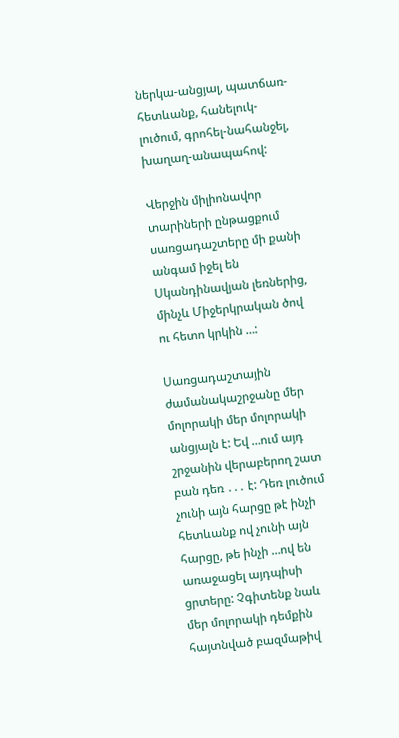ներկա-անցյալ, պատճառ-հետևանք, հանելուկ-լուծում, գրոհել-նահանջել, խաղաղ-անապահով:

Վերջին միլիոնավոր տարիների ընթացքում սառցադաշտերը մի քանի անգամ իջել են Սկանդինավյան լեռներից,  մինչև Միջերկրական ծով ու հետո կրկին …:

Սառցադաշտային ժամանակաշրջանը մեր մոլորակի մեր մոլորակի անցյալն է: Եվ …ում այդ շրջանին վերաբերող շատ բան դեռ ․․․ է: Դեռ լուծում չունի այն հարցը թէ ինչի հետևանք ով չունի այն հարցը, թե ինչի …ով են առաջացել այդպիսի ցրտերը: Չգիտենք նաև մեր մոլորակի դեմքին հայտնված բազմաթիվ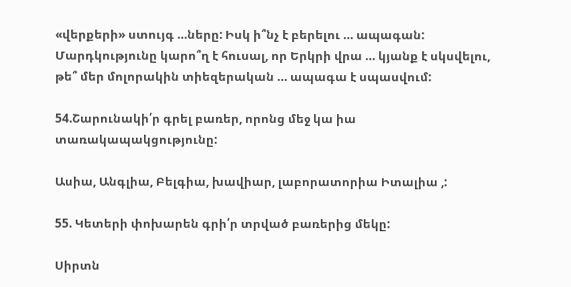«վերքերի» ստույգ …ները: Իսկ ի՞նչ է բերելու … ապագան: Մարդկությունը կարո՞ղ է հուսալ, որ Երկրի վրա … կյանք է սկսվելու, թե՞ մեր մոլորակին տիեզերական … ապագա է սպասվում:

54.Շարունակի՛ր գրել բառեր, որոնց մեջ կա իա տառակապակցությունը:

Ասիա, Անգլիա, Բելգիա, խավիար, լաբորատորիա Իտալիա ,:

55. Կետերի փոխարեն գրի՛ր տրված բառերից մեկը:

Սիրտն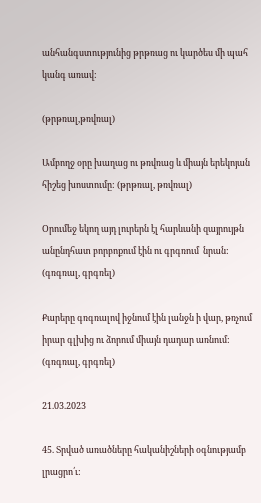անհանգստությունից թրթռաց ու կարծես մի պահ կանգ առավ:

(թրթռալ,թռվռալ)

Ամբողջ օրը խաղաց ու թռվռաց և միայն երեկոյան հիշեց խոստումը: (թրթռալ, թռվռալ)

Օրումեջ եկող այդ լուրերն էլ հարևանի զայրույթն անընդհատ բորբոքում էին ու գրգռում  նրան: (գռգռալ, գրգռել)

Քարերը գռգռալով իջնում էին լանջն ի վար, թռչում իրար գլխից ու ձորում միայն դադար առնում:  (գռգռալ, գրգռել)

21.03.2023

45. Տրված առածները հականիշների օգնությամբ լրացրո՛ւ: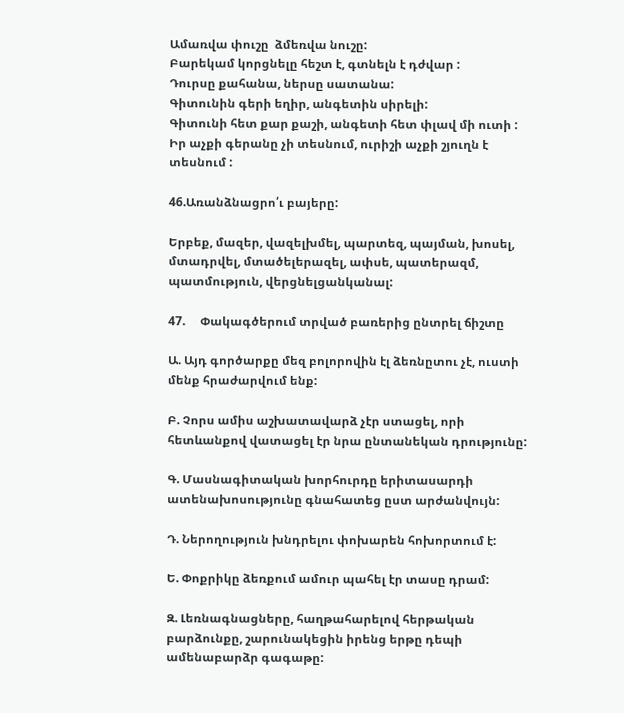Ամառվա փուշը  ձմեռվա նուշը:
Բարեկամ կորցնելը հեշտ է, գտնելն է դժվար :
Դուրսը քահանա, ներսը սատանա:
Գիտունին գերի եղիր, անգետին սիրելի:
Գիտունի հետ քար քաշի, անգետի հետ փլավ մի ուտի :
Իր աչքի գերանը չի տեսնում, ուրիշի աչքի շյուղն է տեսնում :

46.Առանձնացրո՛ւ բայերը:

Երբեք, մազեր, վազելխմել, պարտեզ, պայման, խոսել, մտադրվել, մտածելերազել, ափսե, պատերազմ, պատմություն, վերցնելցանկանալ:

47.     Փակագծերում տրված բառերից ընտրել ճիշտը

Ա. Այդ գործարքը մեզ բոլորովին էլ ձեռնըտու չէ, ուստի մենք հրաժարվում ենք:

Բ. Չորս ամիս աշխատավարձ չէր ստացել, որի հետևանքով վատացել էր նրա ընտանեկան դրությունը:

Գ. Մասնագիտական խորհուրդը երիտասարդի ատենախոսությունը գնահատեց ըստ արժանվույն:

Դ. Ներողություն խնդրելու փոխարեն հոխորտում է:

Ե. Փոքրիկը ձեռքում ամուր պահել էր տասը դրամ:

Զ. Լեռնագնացները, հաղթահարելով հերթական բարձունքը, շարունակեցին իրենց երթը դեպի ամենաբարձր գագաթը: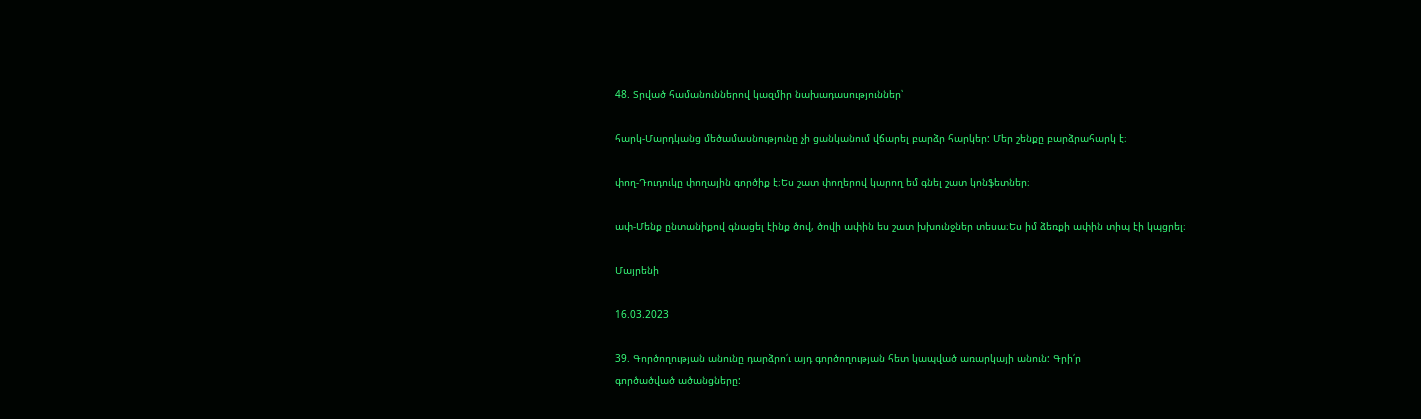48. Տրված համանուններով կազմիր նախադասություններ՝

հարկ-Մարդկանց մեծամասնությունը չի ցանկանում վճարել բարձր հարկեր: Մեր շենքը բարձրահարկ է։

փող-Դուդուկը փողային գործիք է։Ես շատ փողերով կարող եմ գնել շատ կոնֆետներ։

ափ-Մենք ընտանիքով գնացել էինք ծով, ծովի ափին ես շատ խխունջներ տեսա։Ես իմ ձեռքի ափին տիպ էի կպցրել։

Մայրենի

16.03.2023

39. Գործողության անունը դարձրո՛ւ այդ գործողության հետ կապված առարկայի անուն: Գրի՛ր
գործածված ածանցները: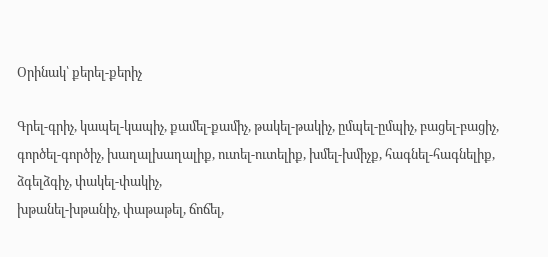Օրինակ՝ քերել-քերիչ

Գրել-գրիչ, կապել-կապիչ, քամել-քամիչ, թակել-թակիչ, ըմպել-ըմպիչ, բացել-բացիչ, գործել-գործիչ, խաղալխաղալիք, ուտել-ուտելիք, խմել-խմիչք, հագնել-հագնելիք, ձգելձգիչ, փակել-փակիչ,
խթանել-խթանիչ, փաթաթել, ճոճել,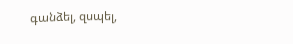գանձել, զսպել,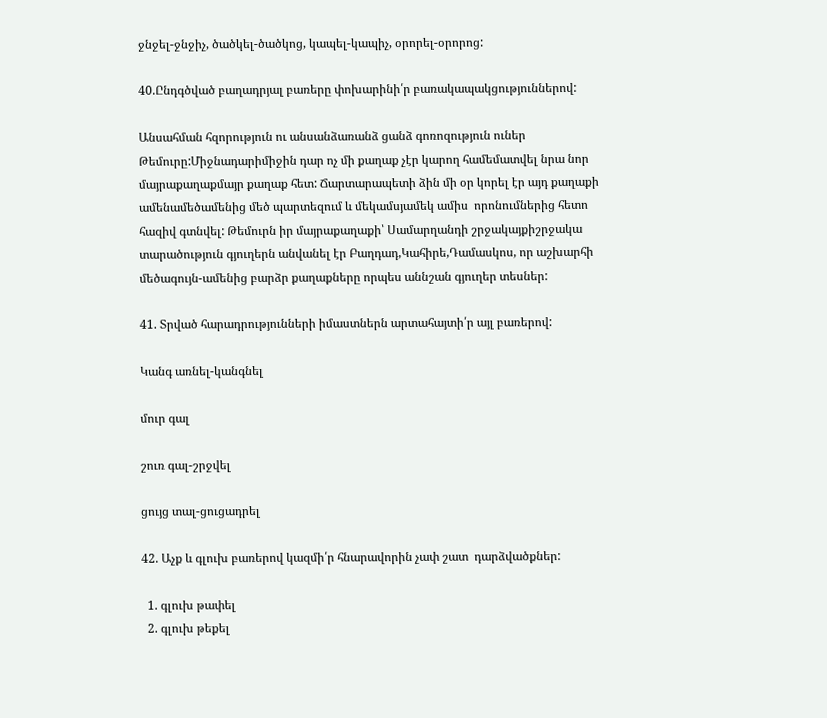ջնջել-ջնջիչ, ծածկել-ծածկոց, կապել-կապիչ, օրորել-օրորոց:

40.Ընդգծված բաղադրյալ բառերը փոխարինի՛ր բառակապակցություններով:

Անսահման հզորություն ու անսանձառանձ ցանձ գոռոզություն ուներ Թեմուրը:Միջնադարիմիջին դար ոչ մի քաղաք չէր կարող համեմատվել նրա նոր մայրաքաղաքմայր քաղաք հետ: Ճարտարապետի ձին մի օր կորել էր այդ քաղաքի ամենամեծամենից մեծ պարտեզում և մեկամսյամեկ ամիս  որոնումներից հետո հազիվ գտնվել: Թեմուրն իր մայրաքաղաքի՝ Սամարղանդի շրջակայքիշրջակա տարածություն գյուղերն անվանել էր Բաղդադ,Կահիրե,Դամասկոս, որ աշխարհի մեծագույն-ամենից բարձր քաղաքները որպես աննշան գյուղեր տեսներ:

41. Տրված հարադրությունների իմաստներն արտահայտի՛ր այլ բառերով:

Կանգ առնել-կանգնել

մուր գալ

շուռ գալ-շրջվել

ցույց տալ-ցուցադրել

42. Աչք և գլուխ բառերով կազմի՛ր հնարավորին չափ շատ  դարձվածքներ:

  1. գլուխ թափել
  2. գլուխ թեքել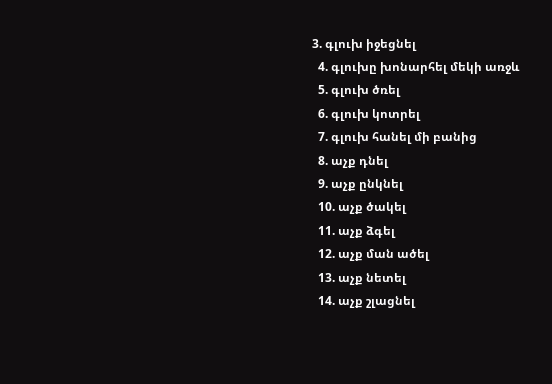3. գլուխ իջեցնել
  4. գլուխը խոնարհել մեկի առջև
  5. գլուխ ծռել
  6. գլուխ կոտրել
  7. գլուխ հանել մի բանից
  8. աչք դնել
  9. աչք ընկնել
  10. աչք ծակել
  11. աչք ձգել
  12. աչք ման ածել
  13. աչք նետել
  14. աչք շլացնել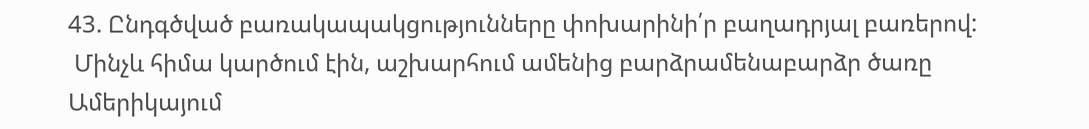43. Ընդգծված բառակապակցությունները փոխարինի՛ր բաղադրյալ բառերով:
 Մինչև հիմա կարծում էին, աշխարհում ամենից բարձրամենաբարձր ծառը Ամերիկայում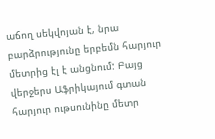աճող սեկվոյան է, նրա բարձրությունը երբեմն հարյուր մետրից էլ է անցնում: Բայց
վերջերս Աֆրիկայում գտան հարյուր ութսունինը մետր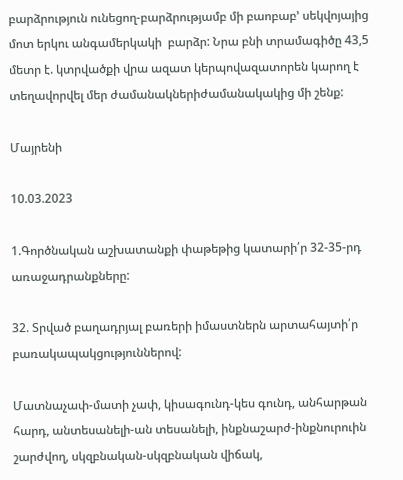բարձրություն ունեցող-բարձրությամբ մի բաոբաբ’ սեկվոյայից մոտ երկու անգամերկակի  բարձր: Նրա բնի տրամագիծը 43,5 մետր է. կտրվածքի վրա ազատ կերպովազատորեն կարող է տեղավորվել մեր ժամանակներիժամանակակից մի շենք:

Մայրենի

10.03.2023

1.Գործնական աշխատանքի փաթեթից կատարի՛ր 32-35-րդ առաջադրանքները:

32. Տրված բաղադրյալ բառերի իմաստներն արտահայտի՛ր բառակապակցություններով:

Մատնաչափ-մատի չափ, կիսագունդ-կես գունդ, անհարթան հարդ, անտեսանելի-ան տեսանելի, ինքնաշարժ-ինքնուրուին շարժվող, սկզբնական-սկզբնական վիճակ,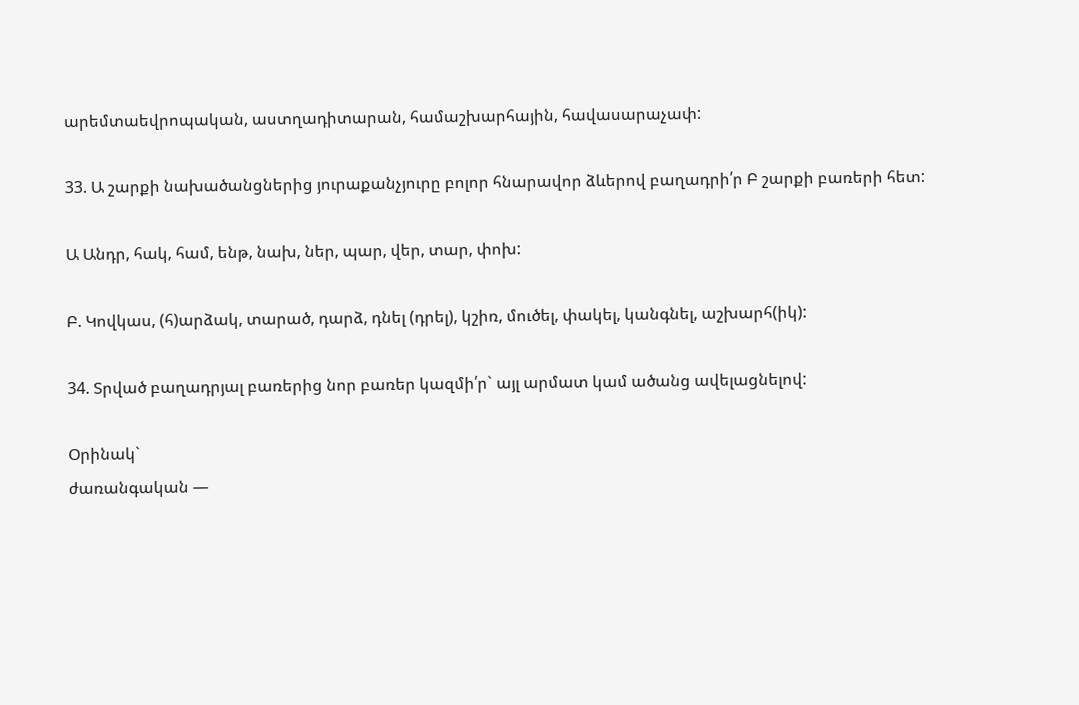արեմտաեվրոպական, աստղադիտարան, համաշխարհային, հավասարաչափ:

33. Ա շարքի նախածանցներից յուրաքանչյուրը բոլոր հնարավոր ձևերով բաղադրի՛ր Բ շարքի բառերի հետ:

Ա Անդր, հակ, համ, ենթ, նախ, ներ, պար, վեր, տար, փոխ:

Բ. Կովկաս, (հ)արձակ, տարած, դարձ, դնել (դրել), կշիռ, մուծել, փակել, կանգնել, աշխարհ(իկ):

34. Տրված բաղադրյալ բառերից նոր բառեր կազմի՛ր` այլ արմատ կամ ածանց ավելացնելով:

Օրինակ`
ժառանգական —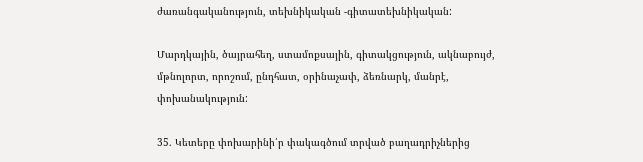ժառանգականություն, տեխնիկական -գիտատեխնիկական:

Մարդկային, ծայրահեղ, ստամոքսային, գիտակցություն, ակնաբույժ, մթնոլորտ, որոշում, ընդհատ, օրինաչափ, ձեռնարկ, մանրէ, փոխանակություն:

35. Կետերը փոխարինի՛ր փակագծում տրված բաղադրիչներից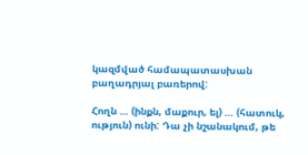կազմված համապատասխան բաղադրյալ բառերով:

Հողն … (ինքն, մաքուր, ել) … (հատուկ, ություն) ունի: Դա չի նշանակում, թե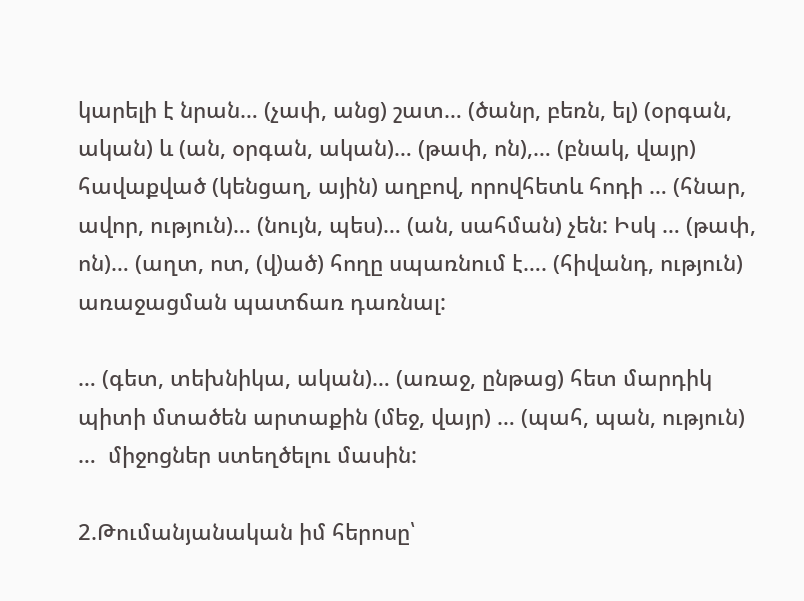կարելի է նրան… (չափ, անց) շատ… (ծանր, բեռն, ել) (օրգան, ական) և (ան, օրգան, ական)… (թափ, ոն),… (բնակ, վայր) հավաքված (կենցաղ, ային) աղբով, որովհետև հոդի … (հնար, ավոր, ություն)… (նույն, պես)… (ան, սահման) չեն: Իսկ … (թափ, ոն)… (աղտ, ոտ, (վ)ած) հողը սպառնում է…. (հիվանդ, ություն) առաջացման պատճառ դառնալ:

… (գետ, տեխնիկա, ական)… (առաջ, ընթաց) հետ մարդիկ պիտի մտածեն արտաքին (մեջ, վայր) … (պահ, պան, ություն) …  միջոցներ ստեղծելու մասին:

2.Թումանյանական իմ հերոսը՝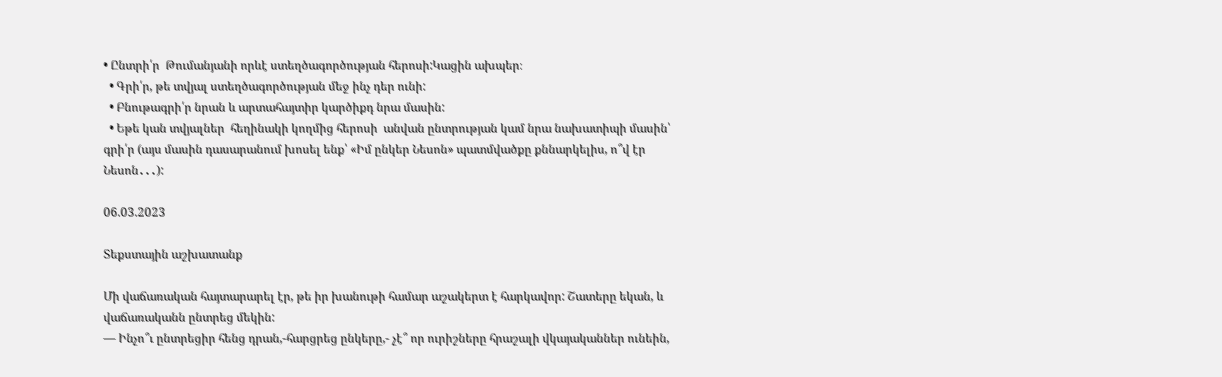• Ընտրի՛ր  Թումանյանի որևէ ստեղծագործության հերոսի:Կացին ախպեր։
  • Գրի՛ր, թե տվյալ ստեղծագործության մեջ ինչ դեր ունի:
  • Բնութագրի՛ր նրան և արտահայտիր կարծիքդ նրա մասին:
  • Եթե կան տվյալներ  հեղինակի կողմից հերոսի  անվան ընտրության կամ նրա նախատիպի մասին՝ գրի՛ր (այս մասին դասարանում խոսել ենք՝ «Իմ ընկեր Նեսոն» պատմվածքը քննարկելիս, ո՞վ էր Նեսոն․․․):

06.03.2023

Տեքստային աշխատանք

Մի վաճառական հայտարարել էր, թե իր խանութի համար աշակերտ է հարկավոր: Շատերը եկան, և վաճառականն ընտրեց մեկին:
— Ինչո՞ւ ընտրեցիր հենց դրան,-հարցրեց ընկերը,- չէ՞ որ ուրիշները հրաշալի վկայականներ ունեին,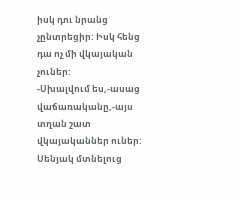իսկ դու նրանց չընտրեցիր: Իսկ հենց դա ոչ մի վկայական չուներ:
-Սխալվում ես,-ասաց վաճառականը,-այս տղան շատ վկայականներ ուներ: Սենյակ մտնելուց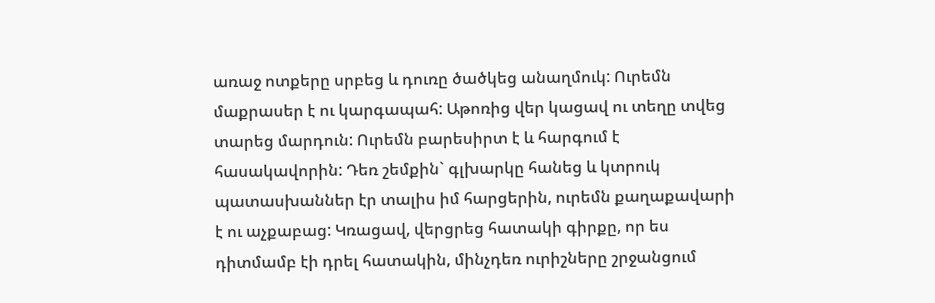առաջ ոտքերը սրբեց և դուռը ծածկեց անաղմուկ: Ուրեմն մաքրասեր է ու կարգապահ: Աթոռից վեր կացավ ու տեղը տվեց տարեց մարդուն: Ուրեմն բարեսիրտ է և հարգում է հասակավորին: Դեռ շեմքին` գլխարկը հանեց և կտրուկ պատասխաններ էր տալիս իմ հարցերին, ուրեմն քաղաքավարի է ու աչքաբաց: Կռացավ, վերցրեց հատակի գիրքը, որ ես դիտմամբ էի դրել հատակին, մինչդեռ ուրիշները շրջանցում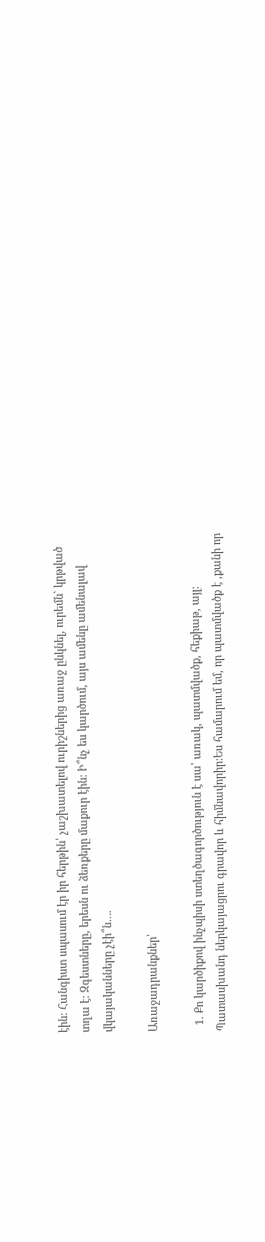էին: Հանգիստ սպասում էր իր հերթին՝ չաշխատելով ուրիշներից առաջ ընկնել, ուրեմն` կրթված տղա է: Զգեստները, երեսն ու ձեռքերը մաքուր էին: Ի՞նչ ես կարծում, այս ամենը ամենալավ վկայականները չէի՞ն….

Առաջադրանքներ՝

  1. Քո կարծիքով ինչպիսի ստեղծագործություն է սա՝ առակ, պատմվածք, հեքիաթ, այլ: Պատասխանդ ներկայացրու գրավոր և հիմնավորիր:Ես համարում եմ, որ պատմվածք է ,քանի որ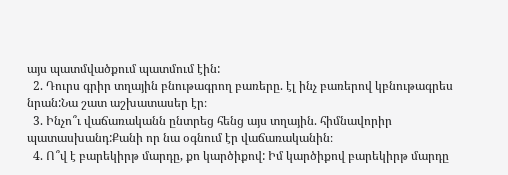այս պատմվածքում պատմում էին:
  2. Դուրս գրիր տղային բնութագրող բառերը. էլ ինչ բառերով կբնութագրես նրան:Նա շատ աշխատասեր էր։
  3. Ինչո՞ւ վաճառականն ընտրեց հենց այս տղային. հիմնավորիր պատասխանդ:Քանի որ նա օգնում էր վաճառականին։
  4. Ո՞վ է բարեկիրթ մարդը, քո կարծիքով: Իմ կարծիքով բարեկիրթ մարդը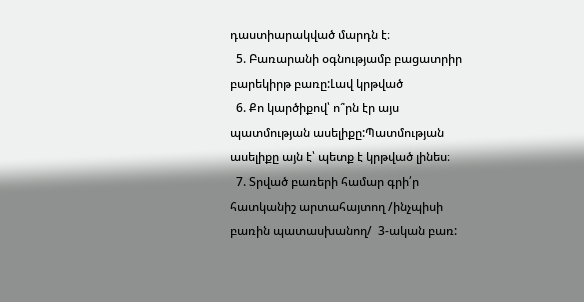դաստիարակված մարդն է։
  5. Բառարանի օգնությամբ բացատրիր բարեկիրթ բառը:Լավ կրթված
  6. Քո կարծիքով՝ ո՞րն էր այս պատմության ասելիքը:Պատմության ասելիքը այն է՝ պետք է կրթված լինես։
  7. Տրված բառերի համար գրի՛ր հատկանիշ արտահայտող /ինչպիսի բառին պատասխանող/  3-ական բառ: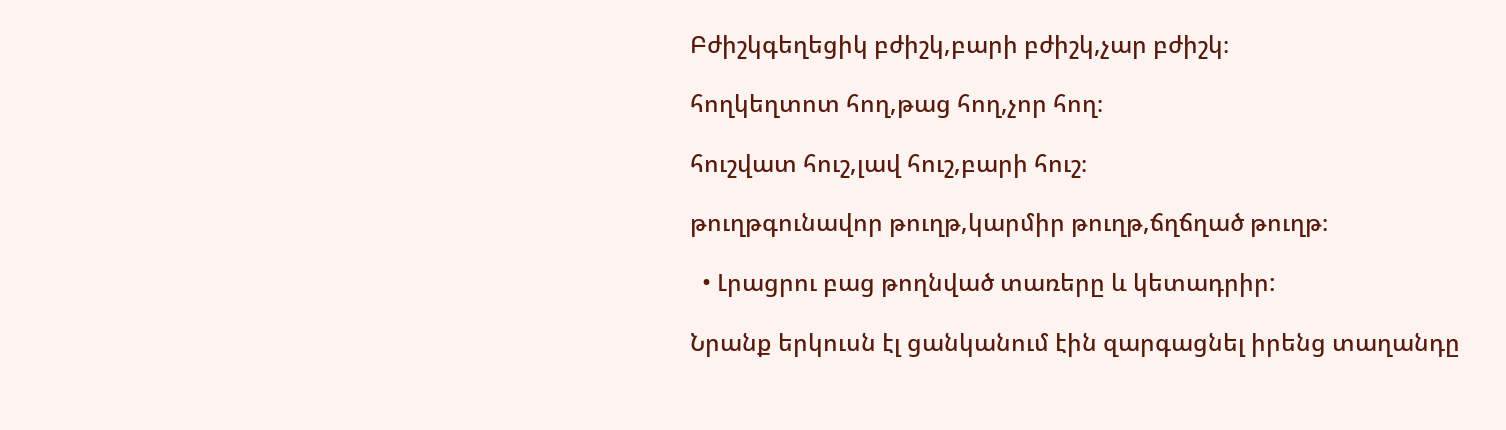Բժիշկգեղեցիկ բժիշկ,բարի բժիշկ,չար բժիշկ։

հողկեղտոտ հող,թաց հող,չոր հող։

հուշվատ հուշ,լավ հուշ,բարի հուշ։

թուղթգունավոր թուղթ,կարմիր թուղթ,ճղճղած թուղթ։

  • Լրացրու բաց թողնված տառերը և կետադրիր:

Նրանք երկուսն էլ ցանկանում էին զարգացնել իրենց տաղանդը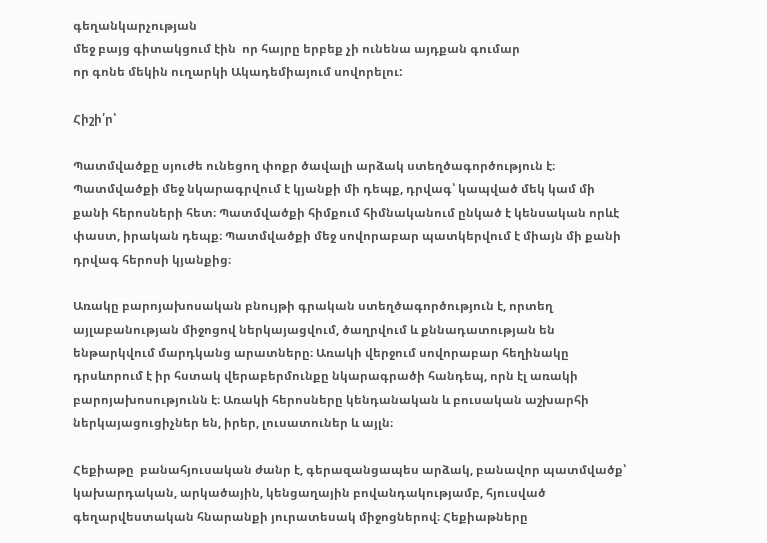գեղանկարչության
մեջ բայց գիտակցում էին  որ հայրը երբեք չի ունենա այդքան գումար
որ գոնե մեկին ուղարկի Ակադեմիայում սովորելու:

Հիշի՛ր՝

Պատմվածքը սյուժե ունեցող փոքր ծավալի արձակ ստեղծագործություն է։ Պատմվածքի մեջ նկարագրվում է կյանքի մի դեպք, դրվագ՝ կապված մեկ կամ մի քանի հերոսների հետ։ Պատմվածքի հիմքում հիմնականում ընկած է կենսական որևէ փաստ, իրական դեպք։ Պատմվածքի մեջ սովորաբար պատկերվում է միայն մի քանի դրվագ հերոսի կյանքից։

Առակը բարոյախոսական բնույթի գրական ստեղծագործություն է, որտեղ այլաբանության միջոցով ներկայացվում, ծաղրվում և քննադատության են ենթարկվում մարդկանց արատները։ Առակի վերջում սովորաբար հեղինակը դրսևորում է իր հստակ վերաբերմունքը նկարագրածի հանդեպ, որն էլ առակի բարոյախոսությունն է։ Առակի հերոսները կենդանական և բուսական աշխարհի ներկայացուցիչներ են, իրեր, լուսատուներ և այլն։

Հեքիաթը  բանահյուսական ժանր է, գերազանցապես արձակ, բանավոր պատմվածք՝ կախարդական, արկածային, կենցաղային բովանդակությամբ, հյուսված գեղարվեստական հնարանքի յուրատեսակ միջոցներով։ Հեքիաթները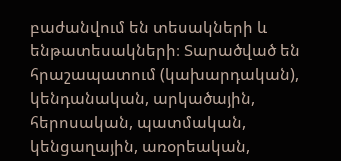բաժանվում են տեսակների և ենթատեսակների։ Տարածված են հրաշապատում (կախարդական), կենդանական, արկածային, հերոսական, պատմական, կենցաղային, առօրեական,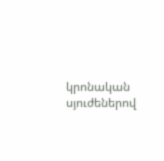կրոնական սյուժեներով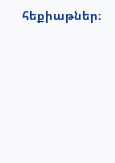հեքիաթներ։